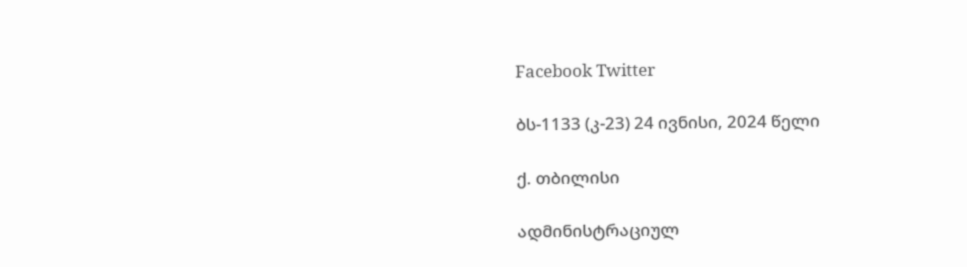Facebook Twitter

ბს-1133 (კ-23) 24 ივნისი, 2024 წელი

ქ. თბილისი

ადმინისტრაციულ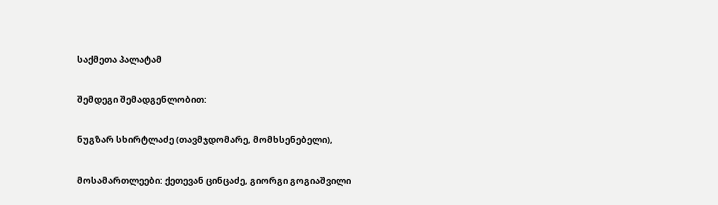საქმეთა პალატამ

შემდეგი შემადგენლობით:

ნუგზარ სხირტლაძე (თავმჯდომარე, მომხსენებელი),

მოსამართლეები: ქეთევან ცინცაძე, გიორგი გოგიაშვილი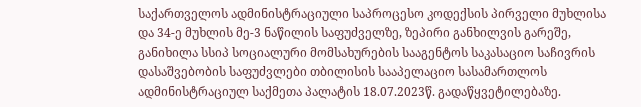საქართველოს ადმინისტრაციული საპროცესო კოდექსის პირველი მუხლისა და 34-ე მუხლის მე-3 ნაწილის საფუძველზე, ზეპირი განხილვის გარეშე, განიხილა სსიპ სოციალური მომსახურების სააგენტოს საკასაციო საჩივრის დასაშვებობის საფუძვლები თბილისის სააპელაციო სასამართლოს ადმინისტრაციულ საქმეთა პალატის 18.07.2023წ. გადაწყვეტილებაზე.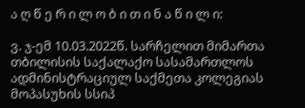ა ღ წ ე რ ი ლ ო ბ ი თ ი ნ ა წ ი ლ ი:

ვ. ჯ-ემ 10.03.2022წ. სარჩელით მიმართა თბილისის საქალაქო სასამართლოს ადმინისტრაციულ საქმეთა კოლეგიას მოპასუხის სსიპ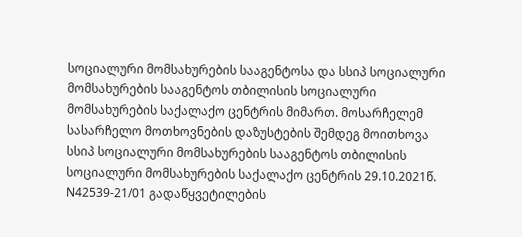სოციალური მომსახურების სააგენტოსა და სსიპ სოციალური მომსახურების სააგენტოს თბილისის სოციალური მომსახურების საქალაქო ცენტრის მიმართ. მოსარჩელემ სასარჩელო მოთხოვნების დაზუსტების შემდეგ მოითხოვა სსიპ სოციალური მომსახურების სააგენტოს თბილისის სოციალური მომსახურების საქალაქო ცენტრის 29.10.2021წ. N42539-21/01 გადაწყვეტილების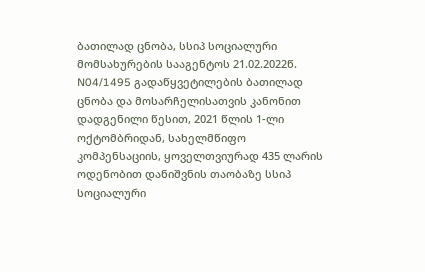ბათილად ცნობა, სსიპ სოციალური მომსახურების სააგენტოს 21.02.2022წ. N04/1495 გადაწყვეტილების ბათილად ცნობა და მოსარჩელისათვის კანონით დადგენილი წესით, 2021 წლის 1-ლი ოქტომბრიდან, სახელმწიფო კომპენსაციის, ყოველთვიურად 435 ლარის ოდენობით დანიშვნის თაობაზე სსიპ სოციალური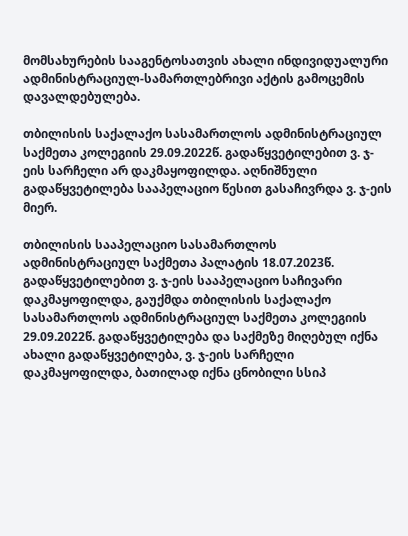მომსახურების სააგენტოსათვის ახალი ინდივიდუალური ადმინისტრაციულ-სამართლებრივი აქტის გამოცემის დავალდებულება.

თბილისის საქალაქო სასამართლოს ადმინისტრაციულ საქმეთა კოლეგიის 29.09.2022წ. გადაწყვეტილებით ვ. ჯ-ეის სარჩელი არ დაკმაყოფილდა. აღნიშნული გადაწყვეტილება სააპელაციო წესით გასაჩივრდა ვ. ჯ-ეის მიერ.

თბილისის სააპელაციო სასამართლოს ადმინისტრაციულ საქმეთა პალატის 18.07.2023წ. გადაწყვეტილებით ვ. ჯ-ეის სააპელაციო საჩივარი დაკმაყოფილდა, გაუქმდა თბილისის საქალაქო სასამართლოს ადმინისტრაციულ საქმეთა კოლეგიის 29.09.2022წ. გადაწყვეტილება და საქმეზე მიღებულ იქნა ახალი გადაწყვეტილება, ვ. ჯ-ეის სარჩელი დაკმაყოფილდა, ბათილად იქნა ცნობილი სსიპ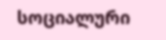სოციალური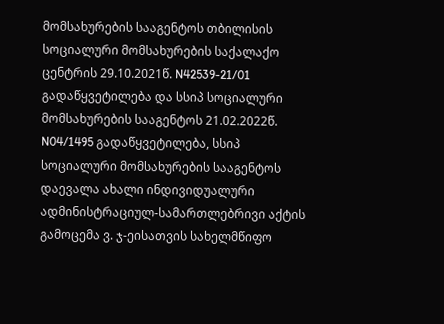მომსახურების სააგენტოს თბილისის სოციალური მომსახურების საქალაქო ცენტრის 29.10.2021წ. N42539-21/01 გადაწყვეტილება და სსიპ სოციალური მომსახურების სააგენტოს 21.02.2022წ. N04/1495 გადაწყვეტილება, სსიპ სოციალური მომსახურების სააგენტოს დაევალა ახალი ინდივიდუალური ადმინისტრაციულ-სამართლებრივი აქტის გამოცემა ვ. ჯ-ეისათვის სახელმწიფო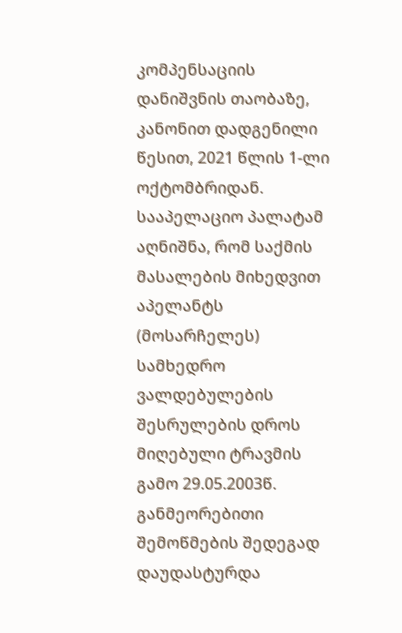კომპენსაციის დანიშვნის თაობაზე, კანონით დადგენილი წესით, 2021 წლის 1-ლი ოქტომბრიდან. სააპელაციო პალატამ აღნიშნა, რომ საქმის მასალების მიხედვით აპელანტს (მოსარჩელეს) სამხედრო ვალდებულების შესრულების დროს მიღებული ტრავმის გამო 29.05.2003წ. განმეორებითი შემოწმების შედეგად დაუდასტურდა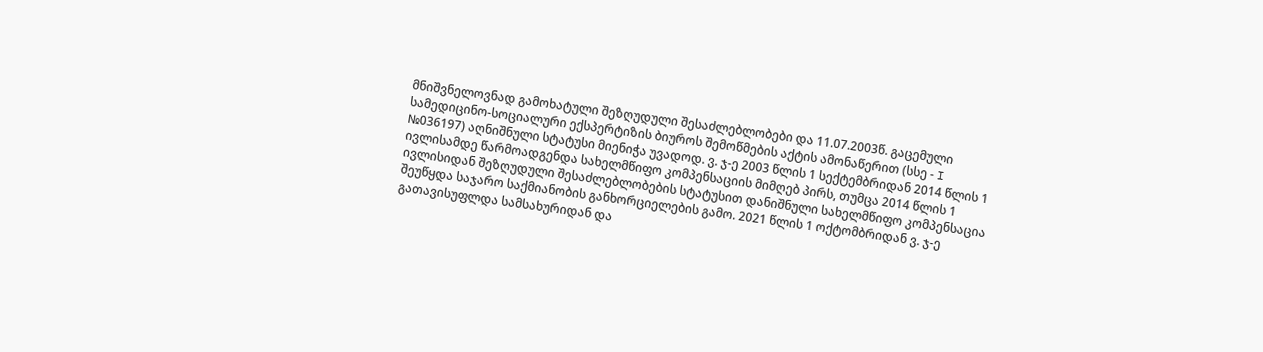მნიშვნელოვნად გამოხატული შეზღუდული შესაძლებლობები და 11.07.2003წ. გაცემული სამედიცინო-სოციალური ექსპერტიზის ბიუროს შემოწმების აქტის ამონაწერით (სსე - I №036197) აღნიშნული სტატუსი მიენიჭა უვადოდ. ვ. ჯ-ე 2003 წლის 1 სექტემბრიდან 2014 წლის 1 ივლისამდე წარმოადგენდა სახელმწიფო კომპენსაციის მიმღებ პირს, თუმცა 2014 წლის 1 ივლისიდან შეზღუდული შესაძლებლობების სტატუსით დანიშნული სახელმწიფო კომპენსაცია შეუწყდა საჯარო საქმიანობის განხორციელების გამო. 2021 წლის 1 ოქტომბრიდან ვ. ჯ-ე გათავისუფლდა სამსახურიდან და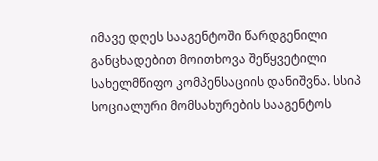იმავე დღეს სააგენტოში წარდგენილი განცხადებით მოითხოვა შეწყვეტილი სახელმწიფო კომპენსაციის დანიშვნა. სსიპ სოციალური მომსახურების სააგენტოს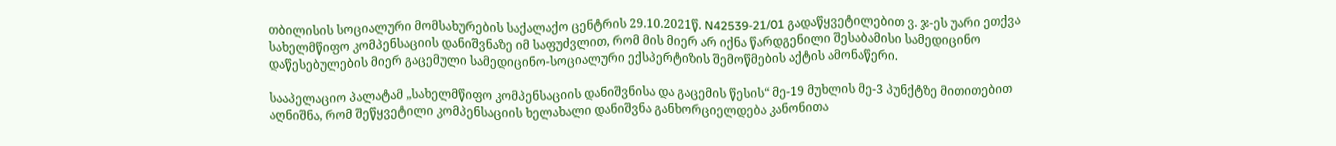თბილისის სოციალური მომსახურების საქალაქო ცენტრის 29.10.2021წ. N42539-21/01 გადაწყვეტილებით ვ. ჯ-ეს უარი ეთქვა სახელმწიფო კომპენსაციის დანიშვნაზე იმ საფუძვლით, რომ მის მიერ არ იქნა წარდგენილი შესაბამისი სამედიცინო დაწესებულების მიერ გაცემული სამედიცინო-სოციალური ექსპერტიზის შემოწმების აქტის ამონაწერი.

სააპელაციო პალატამ „სახელმწიფო კომპენსაციის დანიშვნისა და გაცემის წესის“ მე-19 მუხლის მე-3 პუნქტზე მითითებით აღნიშნა, რომ შეწყვეტილი კომპენსაციის ხელახალი დანიშვნა განხორციელდება კანონითა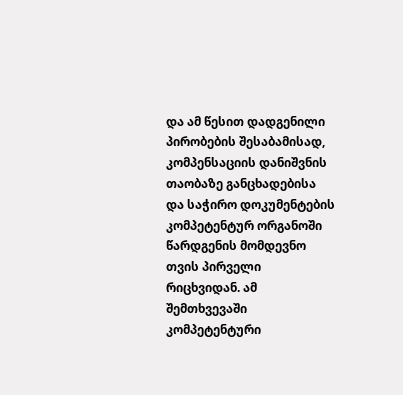და ამ წესით დადგენილი პირობების შესაბამისად, კომპენსაციის დანიშვნის თაობაზე განცხადებისა და საჭირო დოკუმენტების კომპეტენტურ ორგანოში წარდგენის მომდევნო თვის პირველი რიცხვიდან. ამ შემთხვევაში კომპეტენტური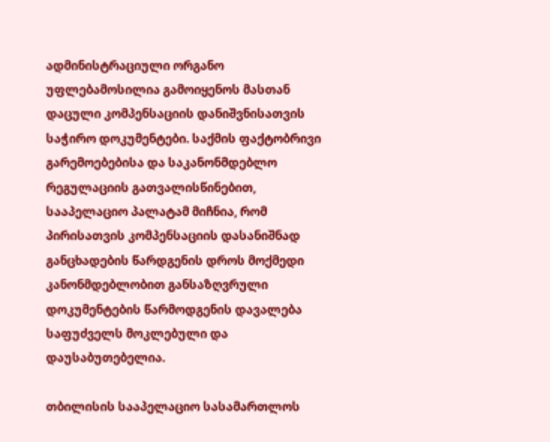ადმინისტრაციული ორგანო უფლებამოსილია გამოიყენოს მასთან დაცული კომპენსაციის დანიშვნისათვის საჭირო დოკუმენტები. საქმის ფაქტობრივი გარემოებებისა და საკანონმდებლო რეგულაციის გათვალისწინებით, სააპელაციო პალატამ მიჩნია, რომ პირისათვის კომპენსაციის დასანიშნად განცხადების წარდგენის დროს მოქმედი კანონმდებლობით განსაზღვრული დოკუმენტების წარმოდგენის დავალება საფუძველს მოკლებული და დაუსაბუთებელია.

თბილისის სააპელაციო სასამართლოს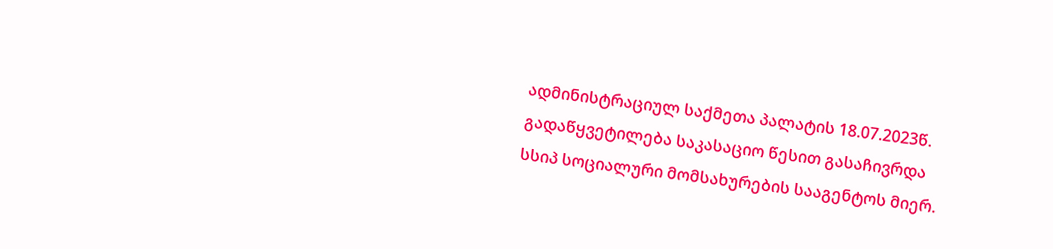ადმინისტრაციულ საქმეთა პალატის 18.07.2023წ. გადაწყვეტილება საკასაციო წესით გასაჩივრდა სსიპ სოციალური მომსახურების სააგენტოს მიერ.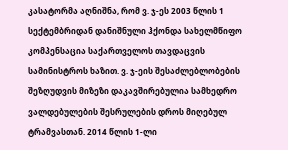კასატორმა აღნიშნა, რომ ვ. ჯ-ეს 2003 წლის 1 სექტემბრიდან დანიშნული ჰქონდა სახელმწიფო კომპენსაცია საქართველოს თავდაცვის სამინისტროს ხაზით. ვ. ჯ-ეის შესაძლებლობების შეზღუდვის მიზეზი დაკავშირებულია სამხედრო ვალდებულების შესრულების დროს მიღებულ ტრამვასთან. 2014 წლის 1-ლი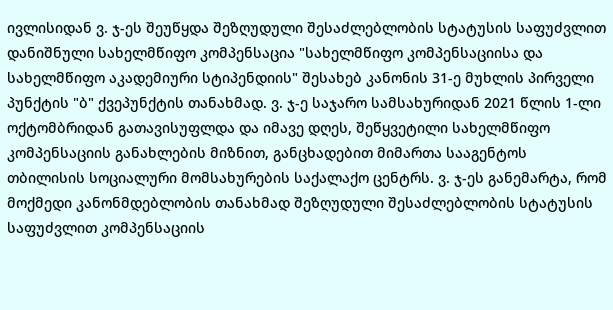ივლისიდან ვ. ჯ-ეს შეუწყდა შეზღუდული შესაძლებლობის სტატუსის საფუძვლით დანიშნული სახელმწიფო კომპენსაცია "სახელმწიფო კომპენსაციისა და სახელმწიფო აკადემიური სტიპენდიის" შესახებ კანონის 31-ე მუხლის პირველი პუნქტის "ბ" ქვეპუნქტის თანახმად. ვ. ჯ-ე საჯარო სამსახურიდან 2021 წლის 1-ლი ოქტომბრიდან გათავისუფლდა და იმავე დღეს, შეწყვეტილი სახელმწიფო კომპენსაციის განახლების მიზნით, განცხადებით მიმართა სააგენტოს თბილისის სოციალური მომსახურების საქალაქო ცენტრს. ვ. ჯ-ეს განემარტა, რომ მოქმედი კანონმდებლობის თანახმად შეზღუდული შესაძლებლობის სტატუსის საფუძვლით კომპენსაციის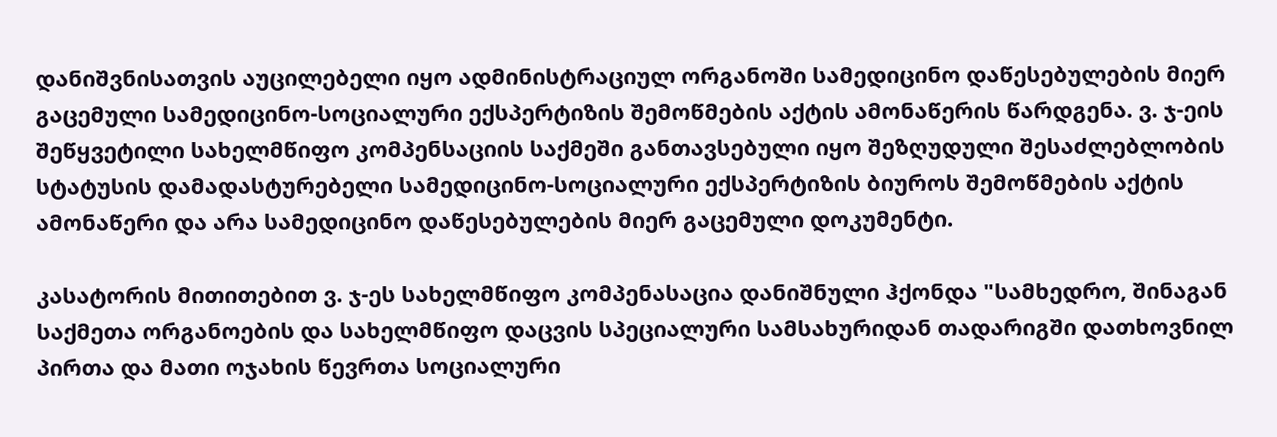დანიშვნისათვის აუცილებელი იყო ადმინისტრაციულ ორგანოში სამედიცინო დაწესებულების მიერ გაცემული სამედიცინო-სოციალური ექსპერტიზის შემოწმების აქტის ამონაწერის წარდგენა. ვ. ჯ-ეის შეწყვეტილი სახელმწიფო კომპენსაციის საქმეში განთავსებული იყო შეზღუდული შესაძლებლობის სტატუსის დამადასტურებელი სამედიცინო-სოციალური ექსპერტიზის ბიუროს შემოწმების აქტის ამონაწერი და არა სამედიცინო დაწესებულების მიერ გაცემული დოკუმენტი.

კასატორის მითითებით ვ. ჯ-ეს სახელმწიფო კომპენასაცია დანიშნული ჰქონდა "სამხედრო, შინაგან საქმეთა ორგანოების და სახელმწიფო დაცვის სპეციალური სამსახურიდან თადარიგში დათხოვნილ პირთა და მათი ოჯახის წევრთა სოციალური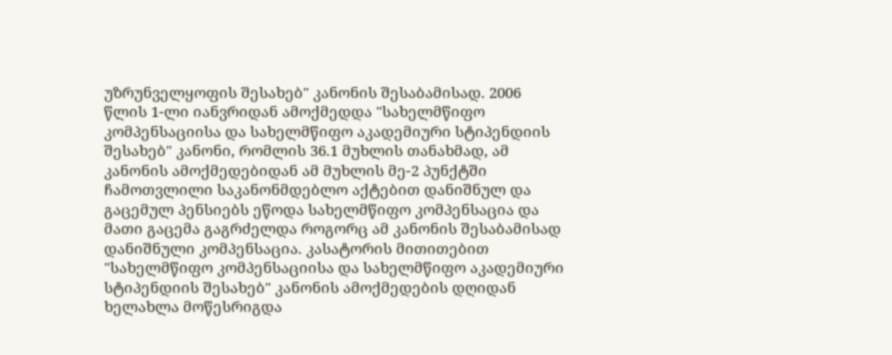უზრუნველყოფის შესახებ" კანონის შესაბამისად. 2006 წლის 1-ლი იანვრიდან ამოქმედდა "სახელმწიფო კომპენსაციისა და სახელმწიფო აკადემიური სტიპენდიის შესახებ" კანონი, რომლის 36.1 მუხლის თანახმად, ამ კანონის ამოქმედებიდან ამ მუხლის მე-2 პუნქტში ჩამოთვლილი საკანონმდებლო აქტებით დანიშნულ და გაცემულ პენსიებს ეწოდა სახელმწიფო კომპენსაცია და მათი გაცემა გაგრძელდა როგორც ამ კანონის შესაბამისად დანიშნული კომპენსაცია. კასატორის მითითებით "სახელმწიფო კომპენსაციისა და სახელმწიფო აკადემიური სტიპენდიის შესახებ" კანონის ამოქმედების დღიდან ხელახლა მოწესრიგდა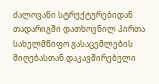ძალოვანი სტრუქტურებიდან თადარიგში დათხოვნილ პირთა სახელმწიფო გასაცემლების მიღებასთან დაკავშირებული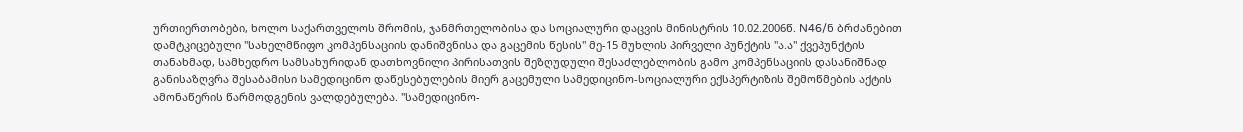ურთიერთობები, ხოლო საქართველოს შრომის, ჯანმრთელობისა და სოციალური დაცვის მინისტრის 10.02.2006წ. N46/ნ ბრძანებით დამტკიცებული "სახელმწიფო კომპენსაციის დანიშვნისა და გაცემის წესის" მე-15 მუხლის პირველი პუნქტის "ა.ა" ქვეპუნქტის თანახმად, სამხედრო სამსახურიდან დათხოვნილი პირისათვის შეზღუდული შესაძლებლობის გამო კომპენსაციის დასანიშნად განისაზღვრა შესაბამისი სამედიცინო დაწესებულების მიერ გაცემული სამედიცინო-სოციალური ექსპერტიზის შემოწმების აქტის ამონაწერის წარმოდგენის ვალდებულება. "სამედიცინო-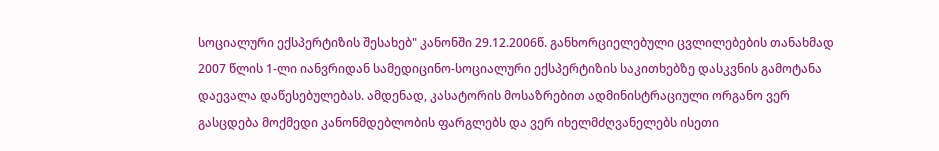სოციალური ექსპერტიზის შესახებ" კანონში 29.12.2006წ. განხორციელებული ცვლილებების თანახმად 2007 წლის 1-ლი იანვრიდან სამედიცინო-სოციალური ექსპერტიზის საკითხებზე დასკვნის გამოტანა დაევალა დაწესებულებას. ამდენად, კასატორის მოსაზრებით ადმინისტრაციული ორგანო ვერ გასცდება მოქმედი კანონმდებლობის ფარგლებს და ვერ იხელმძღვანელებს ისეთი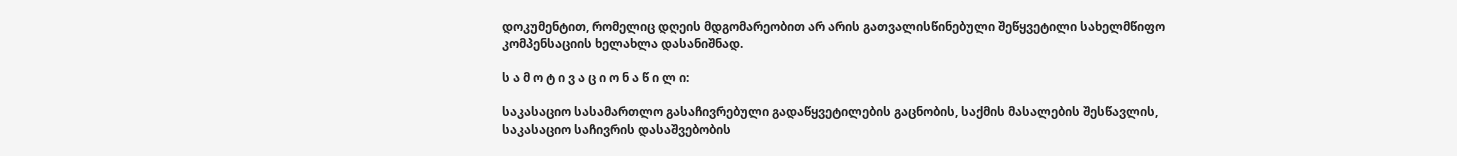დოკუმენტით, რომელიც დღეის მდგომარეობით არ არის გათვალისწინებული შეწყვეტილი სახელმწიფო კომპენსაციის ხელახლა დასანიშნად.

ს ა მ ო ტ ი ვ ა ც ი ო ნ ა წ ი ლ ი:

საკასაციო სასამართლო გასაჩივრებული გადაწყვეტილების გაცნობის, საქმის მასალების შესწავლის, საკასაციო საჩივრის დასაშვებობის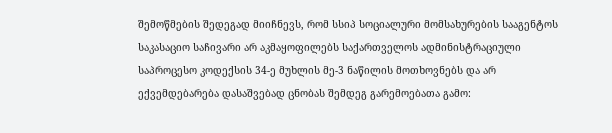შემოწმების შედეგად მიიჩნევს, რომ სსიპ სოციალური მომსახურების სააგენტოს საკასაციო საჩივარი არ აკმაყოფილებს საქართველოს ადმინისტრაციული საპროცესო კოდექსის 34-ე მუხლის მე-3 ნაწილის მოთხოვნებს და არ ექვემდებარება დასაშვებად ცნობას შემდეგ გარემოებათა გამო: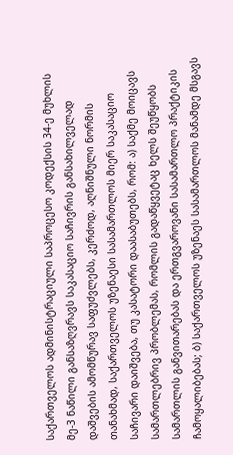საქართველოს ადმინისტრაციული საპროცესო კოდექსის 34-ე მუხლის მე-3 ნაწილი განსაზღვრავს საკასაციო საჩივრის განსახილველად დაშვების ამომწურავ საფუძვლებს, კერძოდ, აღნიშნული ნორმის თანახმად, საქართველოს უზენაესი სასამართლოს მიერ საკასაციო საჩივარი დაიშვება, თუ კასატორი დაასაბუთებს, რომ: ა) საქმე მოიცავს სამართლებრივ პრობლემას, რომლის გადაწყვეტაც ხელს შეუწყობს სამართლის განვითარებას და ერთგვაროვანი სასამართლო პრაქტიკის ჩამოყალიბებას; ბ) საქართველოს უზენაეს სასამართლოს მანამდე მსგავს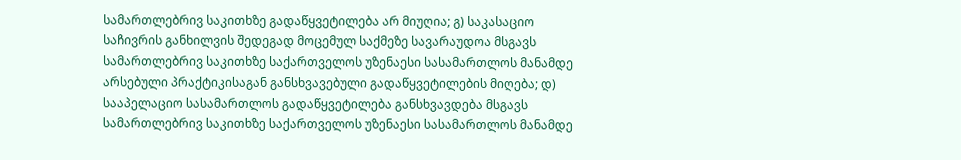სამართლებრივ საკითხზე გადაწყვეტილება არ მიუღია; გ) საკასაციო საჩივრის განხილვის შედეგად მოცემულ საქმეზე სავარაუდოა მსგავს სამართლებრივ საკითხზე საქართველოს უზენაესი სასამართლოს მანამდე არსებული პრაქტიკისაგან განსხვავებული გადაწყვეტილების მიღება; დ) სააპელაციო სასამართლოს გადაწყვეტილება განსხვავდება მსგავს სამართლებრივ საკითხზე საქართველოს უზენაესი სასამართლოს მანამდე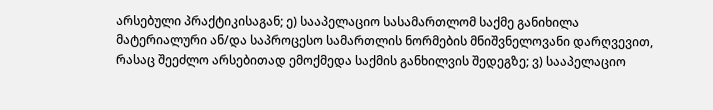არსებული პრაქტიკისაგან; ე) სააპელაციო სასამართლომ საქმე განიხილა მატერიალური ან/და საპროცესო სამართლის ნორმების მნიშვნელოვანი დარღვევით, რასაც შეეძლო არსებითად ემოქმედა საქმის განხილვის შედეგზე; ვ) სააპელაციო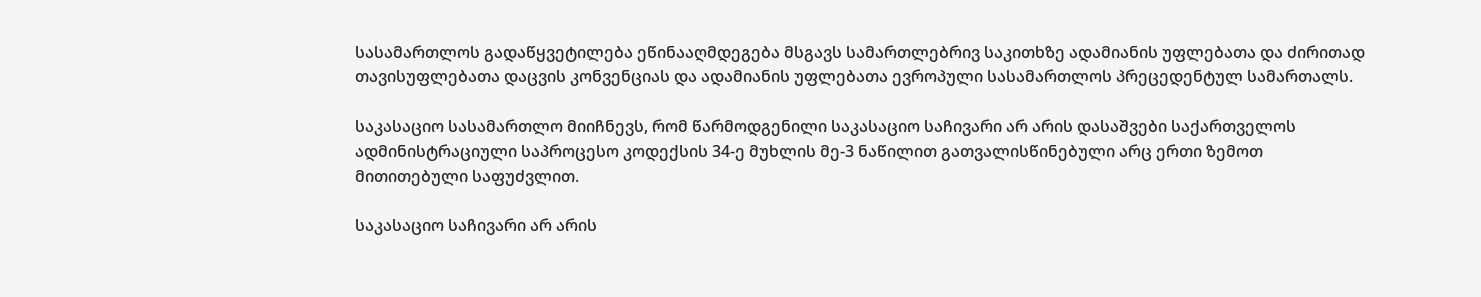სასამართლოს გადაწყვეტილება ეწინააღმდეგება მსგავს სამართლებრივ საკითხზე ადამიანის უფლებათა და ძირითად თავისუფლებათა დაცვის კონვენციას და ადამიანის უფლებათა ევროპული სასამართლოს პრეცედენტულ სამართალს.

საკასაციო სასამართლო მიიჩნევს, რომ წარმოდგენილი საკასაციო საჩივარი არ არის დასაშვები საქართველოს ადმინისტრაციული საპროცესო კოდექსის 34-ე მუხლის მე-3 ნაწილით გათვალისწინებული არც ერთი ზემოთ მითითებული საფუძვლით.

საკასაციო საჩივარი არ არის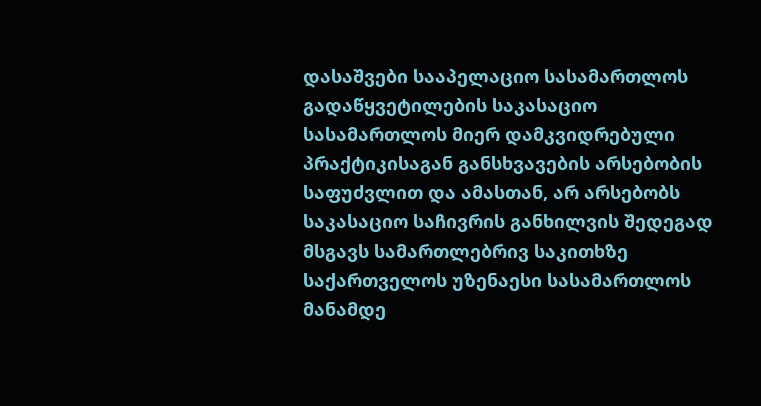დასაშვები სააპელაციო სასამართლოს გადაწყვეტილების საკასაციო სასამართლოს მიერ დამკვიდრებული პრაქტიკისაგან განსხვავების არსებობის საფუძვლით და ამასთან, არ არსებობს საკასაციო საჩივრის განხილვის შედეგად მსგავს სამართლებრივ საკითხზე საქართველოს უზენაესი სასამართლოს მანამდე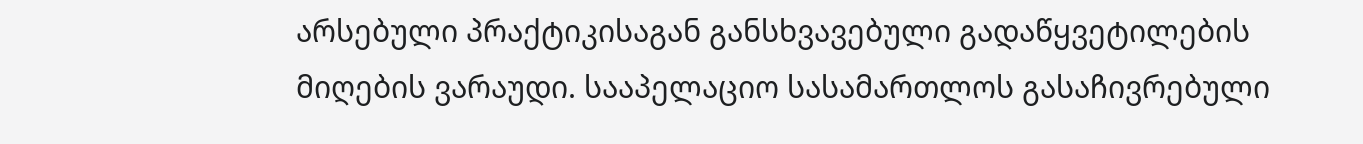არსებული პრაქტიკისაგან განსხვავებული გადაწყვეტილების მიღების ვარაუდი. სააპელაციო სასამართლოს გასაჩივრებული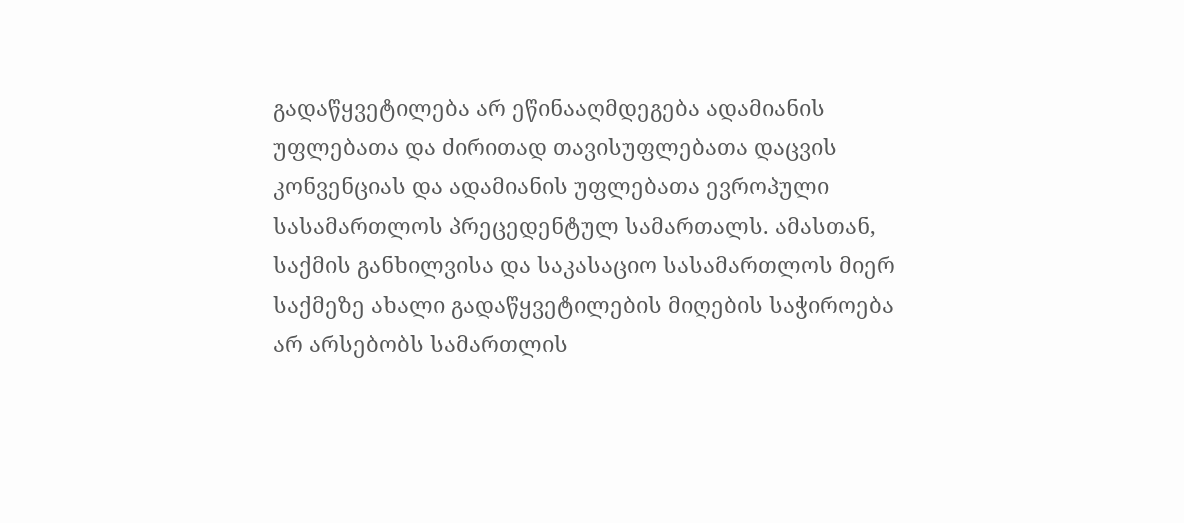გადაწყვეტილება არ ეწინააღმდეგება ადამიანის უფლებათა და ძირითად თავისუფლებათა დაცვის კონვენციას და ადამიანის უფლებათა ევროპული სასამართლოს პრეცედენტულ სამართალს. ამასთან, საქმის განხილვისა და საკასაციო სასამართლოს მიერ საქმეზე ახალი გადაწყვეტილების მიღების საჭიროება არ არსებობს სამართლის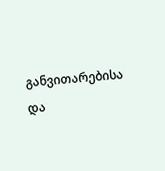განვითარებისა და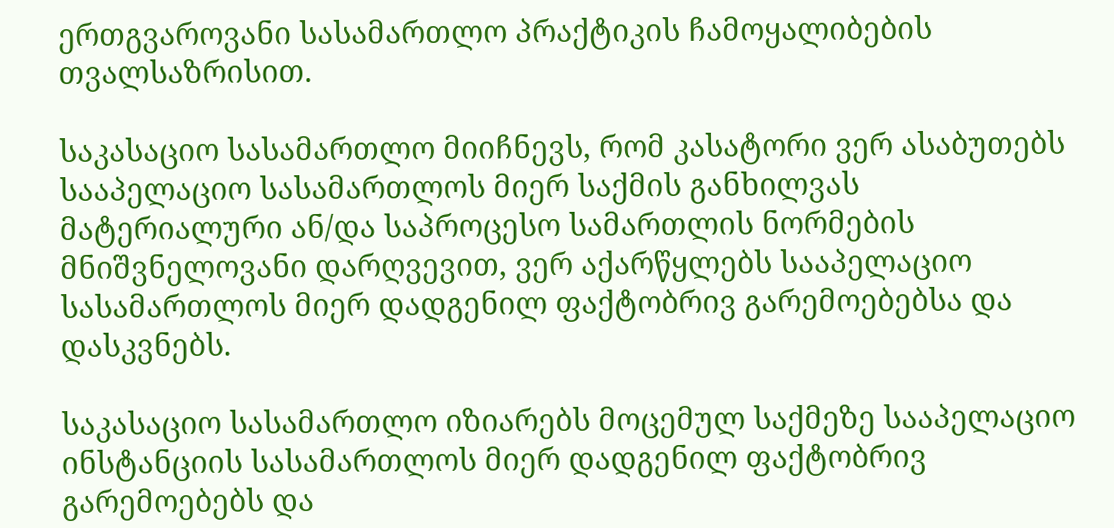ერთგვაროვანი სასამართლო პრაქტიკის ჩამოყალიბების თვალსაზრისით.

საკასაციო სასამართლო მიიჩნევს, რომ კასატორი ვერ ასაბუთებს სააპელაციო სასამართლოს მიერ საქმის განხილვას მატერიალური ან/და საპროცესო სამართლის ნორმების მნიშვნელოვანი დარღვევით, ვერ აქარწყლებს სააპელაციო სასამართლოს მიერ დადგენილ ფაქტობრივ გარემოებებსა და დასკვნებს.

საკასაციო სასამართლო იზიარებს მოცემულ საქმეზე სააპელაციო ინსტანციის სასამართლოს მიერ დადგენილ ფაქტობრივ გარემოებებს და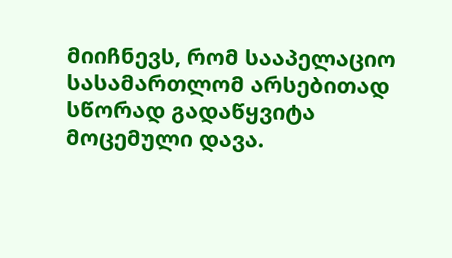მიიჩნევს, რომ სააპელაციო სასამართლომ არსებითად სწორად გადაწყვიტა მოცემული დავა.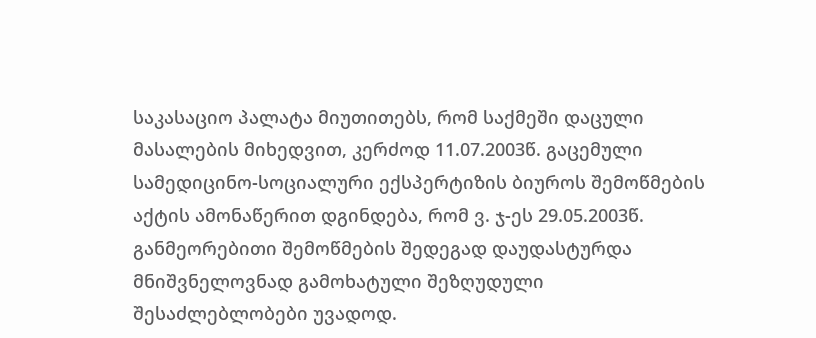საკასაციო პალატა მიუთითებს, რომ საქმეში დაცული მასალების მიხედვით, კერძოდ 11.07.2003წ. გაცემული სამედიცინო-სოციალური ექსპერტიზის ბიუროს შემოწმების აქტის ამონაწერით დგინდება, რომ ვ. ჯ-ეს 29.05.2003წ. განმეორებითი შემოწმების შედეგად დაუდასტურდა მნიშვნელოვნად გამოხატული შეზღუდული შესაძლებლობები უვადოდ.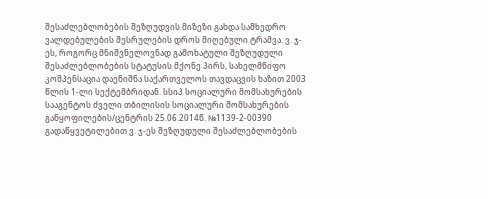შესაძლებლობების შეზღუდვის მიზეზი გახდა სამხედრო ვალდებულების შესრულების დროს მიღებული ტრამვა. ვ. ჯ-ეს, როგორც მნიშვნელოვნად გამოხატული შეზღუდული შესაძლებლობების სტატუსის მქონე პირს, სახელმწიფო კომპენსაცია დაენიშნა საქართველოს თავდაცვის ხაზით 2003 წლის 1-ლი სექტემბრიდან. სსიპ სოციალური მომსახურების სააგენტოს ძველი თბილისის სოციალური მომსახურების განყოფილების/ცენტრის 25.06.2014წ. №1139-2-00390 გადაწყვეტილებით ვ. ჯ-ეს შეზღუდული შესაძლებლობების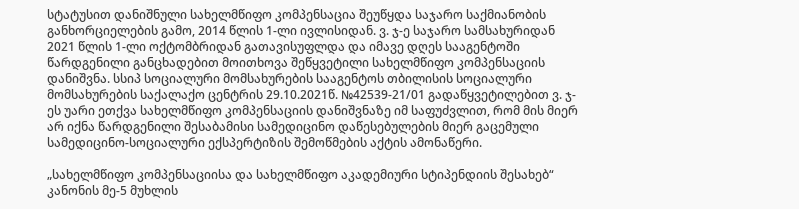სტატუსით დანიშნული სახელმწიფო კომპენსაცია შეუწყდა საჯარო საქმიანობის განხორციელების გამო, 2014 წლის 1-ლი ივლისიდან. ვ. ჯ-ე საჯარო სამსახურიდან 2021 წლის 1-ლი ოქტომბრიდან გათავისუფლდა და იმავე დღეს სააგენტოში წარდგენილი განცხადებით მოითხოვა შეწყვეტილი სახელმწიფო კომპენსაციის დანიშვნა. სსიპ სოციალური მომსახურების სააგენტოს თბილისის სოციალური მომსახურების საქალაქო ცენტრის 29.10.2021წ. №42539-21/01 გადაწყვეტილებით ვ. ჯ-ეს უარი ეთქვა სახელმწიფო კომპენსაციის დანიშვნაზე იმ საფუძვლით, რომ მის მიერ არ იქნა წარდგენილი შესაბამისი სამედიცინო დაწესებულების მიერ გაცემული სამედიცინო-სოციალური ექსპერტიზის შემოწმების აქტის ამონაწერი.

„სახელმწიფო კომპენსაციისა და სახელმწიფო აკადემიური სტიპენდიის შესახებ“ კანონის მე-5 მუხლის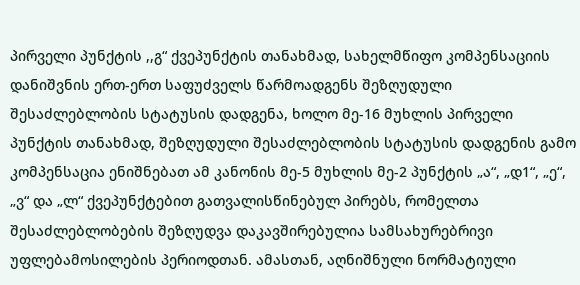პირველი პუნქტის ,,გ“ ქვეპუნქტის თანახმად, სახელმწიფო კომპენსაციის დანიშვნის ერთ-ერთ საფუძველს წარმოადგენს შეზღუდული შესაძლებლობის სტატუსის დადგენა, ხოლო მე-16 მუხლის პირველი პუნქტის თანახმად, შეზღუდული შესაძლებლობის სტატუსის დადგენის გამო კომპენსაცია ენიშნებათ ამ კანონის მე-5 მუხლის მე-2 პუნქტის „ა“, „დ1“, „ე“, „ვ“ და „ლ“ ქვეპუნქტებით გათვალისწინებულ პირებს, რომელთა შესაძლებლობების შეზღუდვა დაკავშირებულია სამსახურებრივი უფლებამოსილების პერიოდთან. ამასთან, აღნიშნული ნორმატიული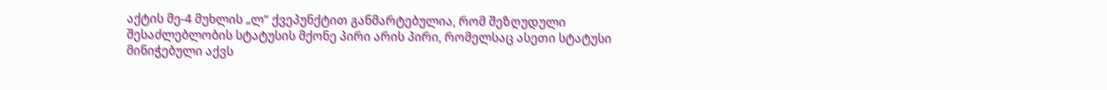აქტის მე-4 მუხლის „ლ“ ქვეპუნქტით განმარტებულია, რომ შეზღუდული შესაძლებლობის სტატუსის მქონე პირი არის პირი, რომელსაც ასეთი სტატუსი მინიჭებული აქვს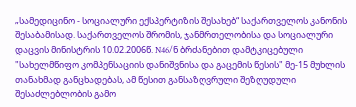„სამედიცინო - სოციალური ექსპერტიზის შესახებ“ საქართველოს კანონის შესაბამისად. საქართველოს შრომის, ჯანმრთელობისა და სოციალური დაცვის მინისტრის 10.02.2006წ. N46/ნ ბრძანებით დამტკიცებული "სახელმწიფო კომპენსაციის დანიშვნისა და გაცემის წესის" მე-15 მუხლის თანახმად განცხადებას, ამ წესით განსაზღვრული შეზღუდული შესაძლებლობის გამო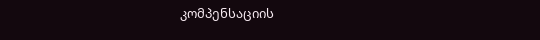კომპენსაციის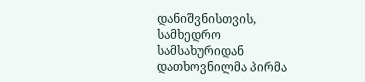დანიშვნისთვის, სამხედრო სამსახურიდან დათხოვნილმა პირმა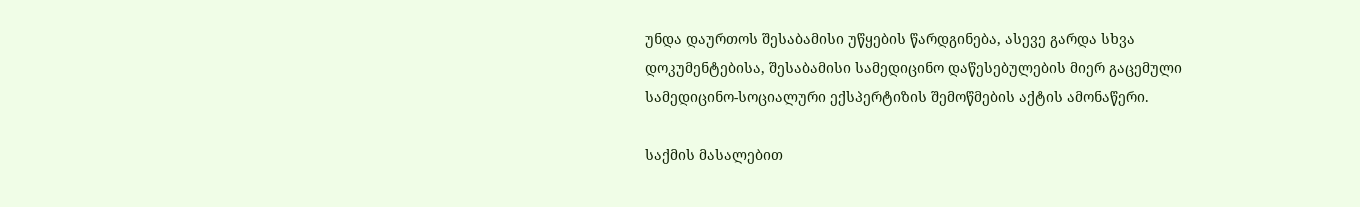უნდა დაურთოს შესაბამისი უწყების წარდგინება, ასევე გარდა სხვა დოკუმენტებისა, შესაბამისი სამედიცინო დაწესებულების მიერ გაცემული სამედიცინო-სოციალური ექსპერტიზის შემოწმების აქტის ამონაწერი.

საქმის მასალებით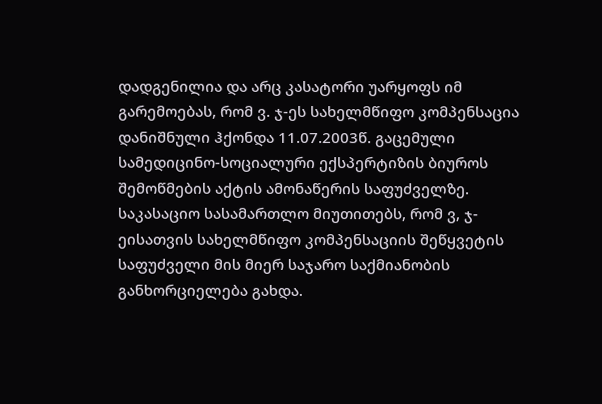დადგენილია და არც კასატორი უარყოფს იმ გარემოებას, რომ ვ. ჯ-ეს სახელმწიფო კომპენსაცია დანიშნული ჰქონდა 11.07.2003წ. გაცემული სამედიცინო-სოციალური ექსპერტიზის ბიუროს შემოწმების აქტის ამონაწერის საფუძველზე. საკასაციო სასამართლო მიუთითებს, რომ ვ, ჯ-ეისათვის სახელმწიფო კომპენსაციის შეწყვეტის საფუძველი მის მიერ საჯარო საქმიანობის განხორციელება გახდა.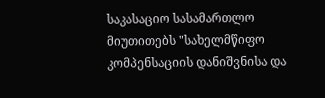საკასაციო სასამართლო მიუთითებს "სახელმწიფო კომპენსაციის დანიშვნისა და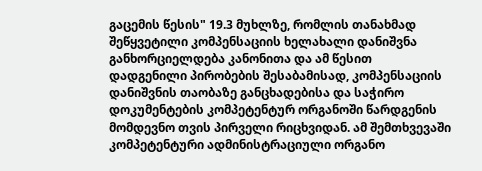გაცემის წესის" 19.3 მუხლზე, რომლის თანახმად შეწყვეტილი კომპენსაციის ხელახალი დანიშვნა განხორციელდება კანონითა და ამ წესით დადგენილი პირობების შესაბამისად, კომპენსაციის დანიშვნის თაობაზე განცხადებისა და საჭირო დოკუმენტების კომპეტენტურ ორგანოში წარდგენის მომდევნო თვის პირველი რიცხვიდან. ამ შემთხვევაში კომპეტენტური ადმინისტრაციული ორგანო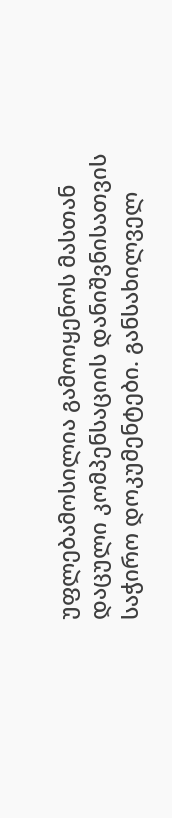უფლებამოსილია გამოიყენოს მასთან დაცული კომპენსაციის დანიშვნისათვის საჭირო დოკუმენტები. განსახილველ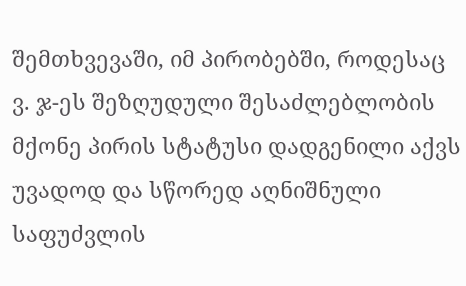შემთხვევაში, იმ პირობებში, როდესაც ვ. ჯ-ეს შეზღუდული შესაძლებლობის მქონე პირის სტატუსი დადგენილი აქვს უვადოდ და სწორედ აღნიშნული საფუძვლის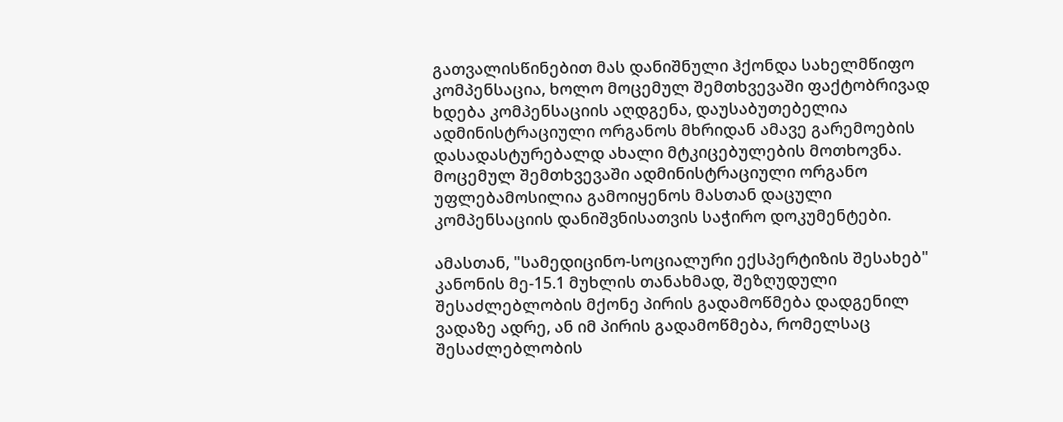გათვალისწინებით მას დანიშნული ჰქონდა სახელმწიფო კომპენსაცია, ხოლო მოცემულ შემთხვევაში ფაქტობრივად ხდება კომპენსაციის აღდგენა, დაუსაბუთებელია ადმინისტრაციული ორგანოს მხრიდან ამავე გარემოების დასადასტურებალდ ახალი მტკიცებულების მოთხოვნა. მოცემულ შემთხვევაში ადმინისტრაციული ორგანო უფლებამოსილია გამოიყენოს მასთან დაცული კომპენსაციის დანიშვნისათვის საჭირო დოკუმენტები.

ამასთან, "სამედიცინო-სოციალური ექსპერტიზის შესახებ" კანონის მე-15.1 მუხლის თანახმად, შეზღუდული შესაძლებლობის მქონე პირის გადამოწმება დადგენილ ვადაზე ადრე, ან იმ პირის გადამოწმება, რომელსაც შესაძლებლობის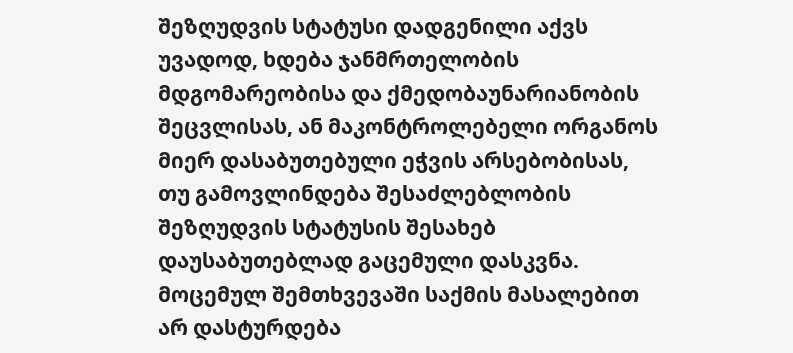შეზღუდვის სტატუსი დადგენილი აქვს უვადოდ, ხდება ჯანმრთელობის მდგომარეობისა და ქმედობაუნარიანობის შეცვლისას, ან მაკონტროლებელი ორგანოს მიერ დასაბუთებული ეჭვის არსებობისას, თუ გამოვლინდება შესაძლებლობის შეზღუდვის სტატუსის შესახებ დაუსაბუთებლად გაცემული დასკვნა. მოცემულ შემთხვევაში საქმის მასალებით არ დასტურდება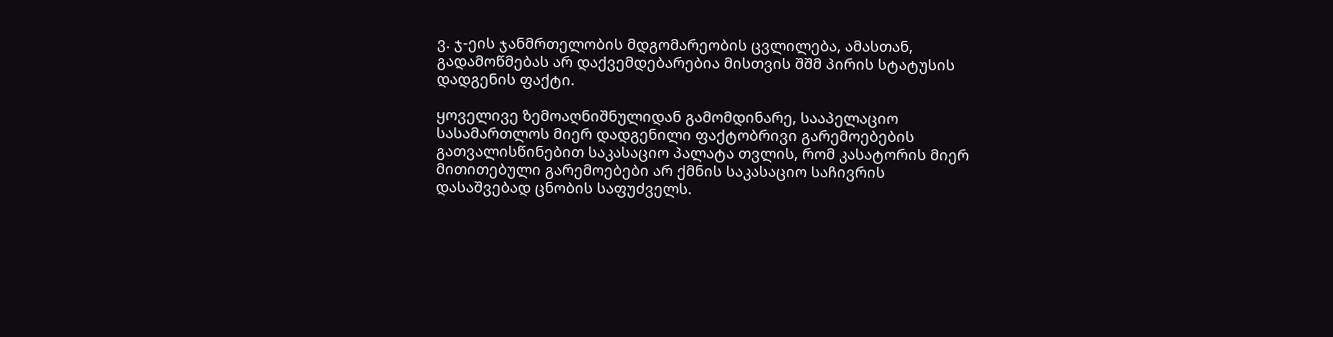ვ. ჯ-ეის ჯანმრთელობის მდგომარეობის ცვლილება, ამასთან, გადამოწმებას არ დაქვემდებარებია მისთვის შშმ პირის სტატუსის დადგენის ფაქტი.

ყოველივე ზემოაღნიშნულიდან გამომდინარე, სააპელაციო სასამართლოს მიერ დადგენილი ფაქტობრივი გარემოებების გათვალისწინებით საკასაციო პალატა თვლის, რომ კასატორის მიერ მითითებული გარემოებები არ ქმნის საკასაციო საჩივრის დასაშვებად ცნობის საფუძველს.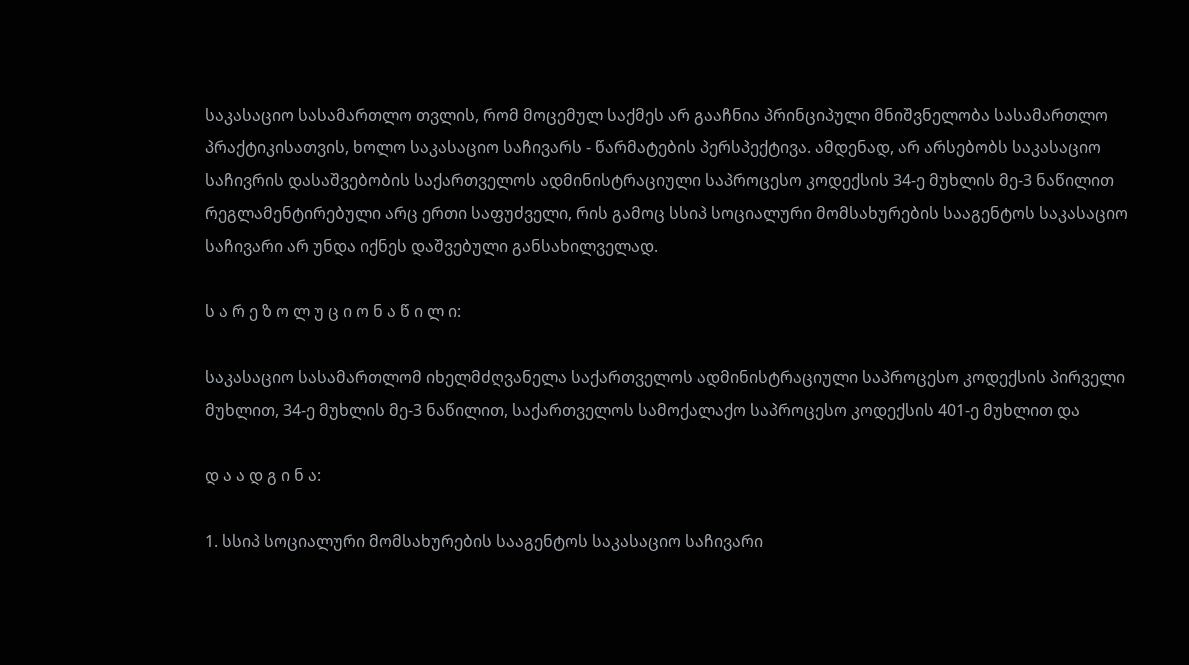საკასაციო სასამართლო თვლის, რომ მოცემულ საქმეს არ გააჩნია პრინციპული მნიშვნელობა სასამართლო პრაქტიკისათვის, ხოლო საკასაციო საჩივარს - წარმატების პერსპექტივა. ამდენად, არ არსებობს საკასაციო საჩივრის დასაშვებობის საქართველოს ადმინისტრაციული საპროცესო კოდექსის 34-ე მუხლის მე-3 ნაწილით რეგლამენტირებული არც ერთი საფუძველი, რის გამოც სსიპ სოციალური მომსახურების სააგენტოს საკასაციო საჩივარი არ უნდა იქნეს დაშვებული განსახილველად.

ს ა რ ე ზ ო ლ უ ც ი ო ნ ა წ ი ლ ი:

საკასაციო სასამართლომ იხელმძღვანელა საქართველოს ადმინისტრაციული საპროცესო კოდექსის პირველი მუხლით, 34-ე მუხლის მე-3 ნაწილით, საქართველოს სამოქალაქო საპროცესო კოდექსის 401-ე მუხლით და

დ ა ა დ გ ი ნ ა:

1. სსიპ სოციალური მომსახურების სააგენტოს საკასაციო საჩივარი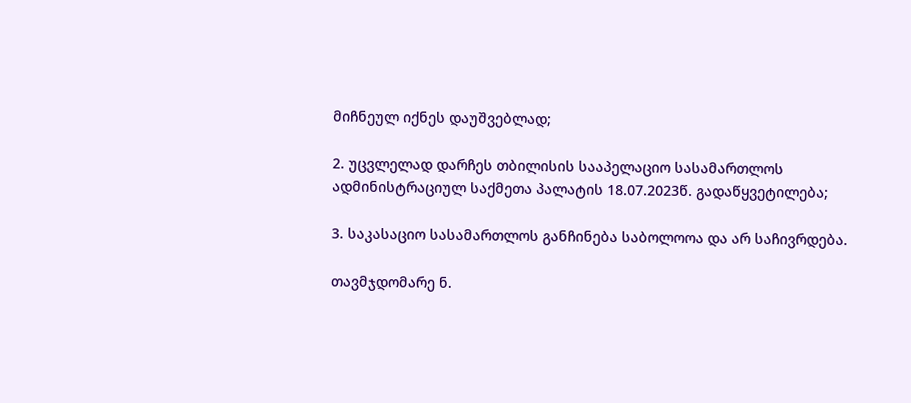მიჩნეულ იქნეს დაუშვებლად;

2. უცვლელად დარჩეს თბილისის სააპელაციო სასამართლოს ადმინისტრაციულ საქმეთა პალატის 18.07.2023წ. გადაწყვეტილება;

3. საკასაციო სასამართლოს განჩინება საბოლოოა და არ საჩივრდება.

თავმჯდომარე ნ.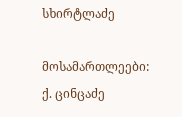სხირტლაძე

მოსამართლეები: ქ. ცინცაძე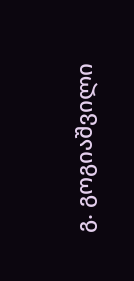გ. გოგიაშვილი